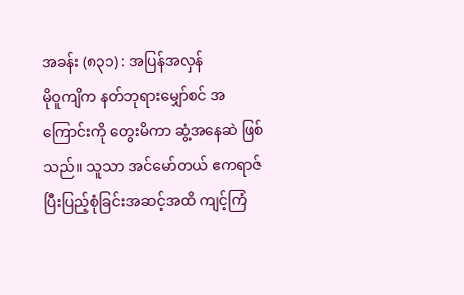အခန်း (၈၃၁) : အပြန်အလှန်
မိုဝူကျိက နတ်ဘုရားမျှော်စင် အကြောင်းကို တွေးမိကာ ဆွံ့အနေဆဲ ဖြစ်သည်။ သူသာ အင်မော်တယ် ဧကရာဇ် ပြီးပြည့်စုံခြင်းအဆင့်အထိ ကျင့်ကြံ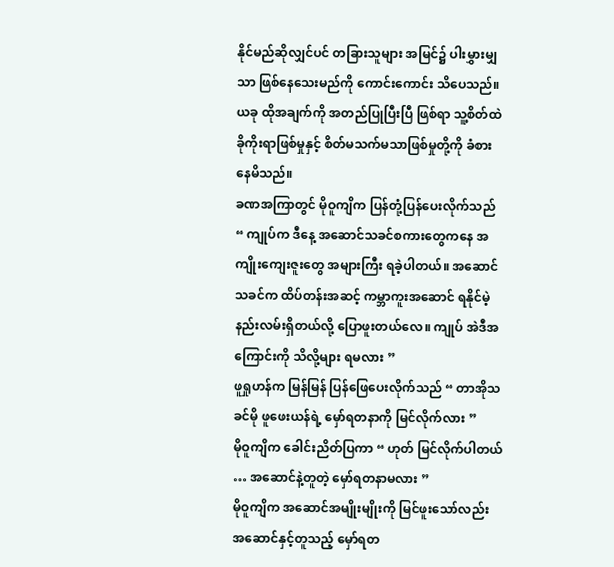နိုင်မည်ဆိုလျှင်ပင် တခြားသူများ အမြင်၌ ပါးမွှားမျှသာ ဖြစ်နေသေးမည်ကို ကောင်းကောင်း သိပေသည်။ ယခု ထိုအချက်ကို အတည်ပြုပြီးပြီ ဖြစ်ရာ သူ့စိတ်ထဲ ခိုကိုးရာဖြစ်မှုနှင့် စိတ်မသက်မသာဖြစ်မှုတို့ကို ခံစားနေမိသည်။
ခဏအကြာတွင် မိုဝူကျိက ပြန်တုံ့ပြန်ပေးလိုက်သည် “ ကျုပ်က ဒီနေ့ အဆောင်သခင်စကားတွေကနေ အကျိုးကျေးဇူးတွေ အများကြီး ရခဲ့ပါတယ်။ အဆောင်သခင်က ထိပ်တန်းအဆင့် ကမ္ဘာကူးအဆောင် ရနိုင်မဲ့ နည်းလမ်းရှိတယ်လို့ ပြောဖူးတယ်လေ။ ကျုပ် အဲဒီအကြောင်းကို သိလို့များ ရမလား ”
ဖူရှုဟန်က မြန်မြန် ပြန်ဖြေပေးလိုက်သည် “ တာအိုသခင်မို ဖူဖေးယန်ရဲ့ မှော်ရတနာကို မြင်လိုက်လား ”
မိုဝူကျိက ခေါင်းညိတ်ပြကာ “ ဟုတ် မြင်လိုက်ပါတယ် … အဆောင်နဲ့တူတဲ့ မှော်ရတနာမလား ”
မိုဝူကျိက အဆောင်အမျိုးမျိုးကို မြင်ဖူးသော်လည်း အဆောင်နှင့်တူသည့် မှော်ရတ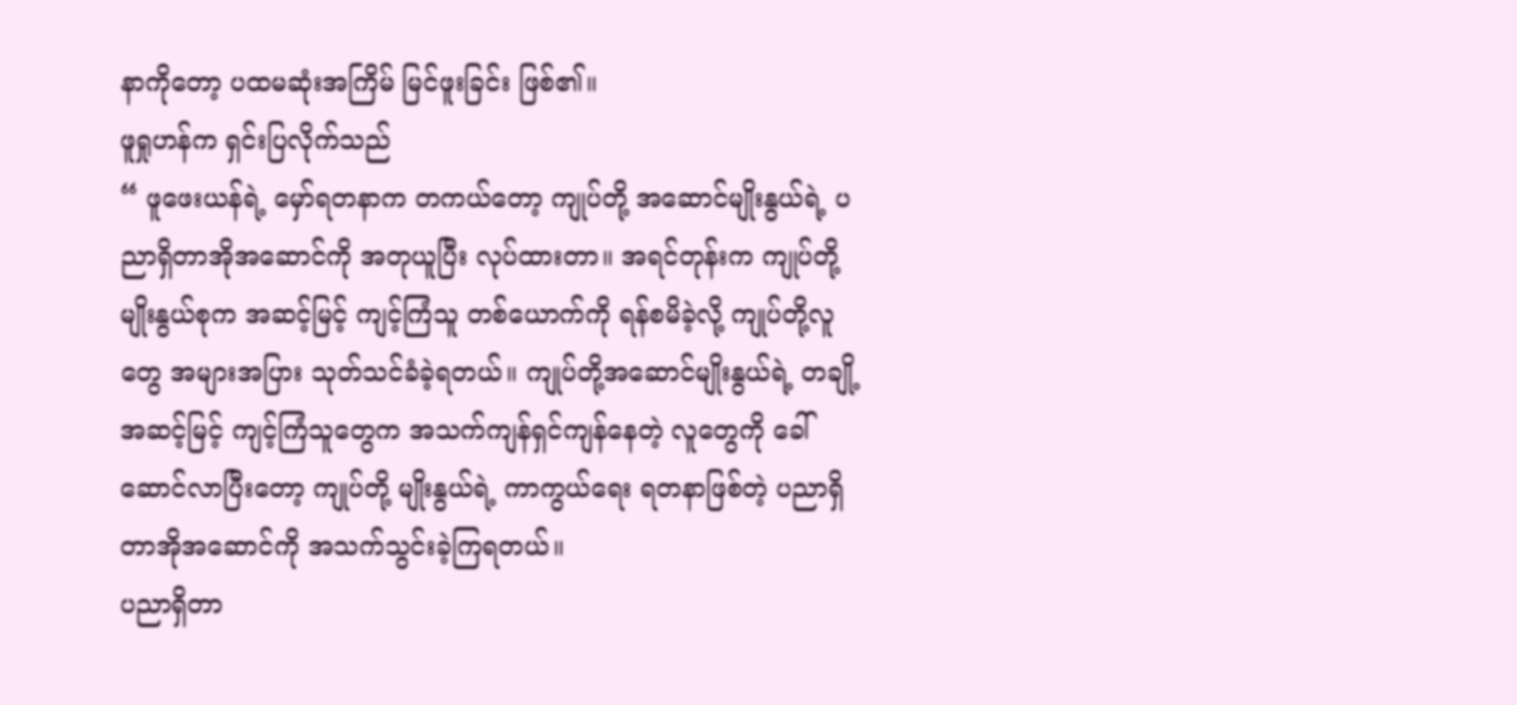နာကိုတော့ ပထမဆုံးအကြိမ် မြင်ဖူးခြင်း ဖြစ်၏။
ဖူရှုဟန်က ရှင်းပြလိုက်သည်
“ ဖူဖေးယန်ရဲ့ မှော်ရတနာက တကယ်တော့ ကျုပ်တို့ အဆောင်မျိုးနွယ်ရဲ့ ပညာရှိတာအိုအဆောင်ကို အတုယူပြီး လုပ်ထားတာ။ အရင်တုန်းက ကျုပ်တို့မျိုးနွယ်စုက အဆင့်မြင့် ကျင့်ကြံသူ တစ်ယောက်ကို ရန်စမိခဲ့လို့ ကျုပ်တို့လူတွေ အများအပြား သုတ်သင်ခံခဲ့ရတယ်။ ကျုပ်တို့အဆောင်မျိုးနွယ်ရဲ့ တချို့အဆင့်မြင့် ကျင့်ကြံသူတွေက အသက်ကျန်ရှင်ကျန်နေတဲ့ လူတွေကို ခေါ်ဆောင်လာပြီးတော့ ကျုပ်တို့ မျိုးနွယ်ရဲ့ ကာကွယ်ရေး ရတနာဖြစ်တဲ့ ပညာရှိတာအိုအဆောင်ကို အသက်သွင်းခဲ့ကြရတယ်။
ပညာရှိတာ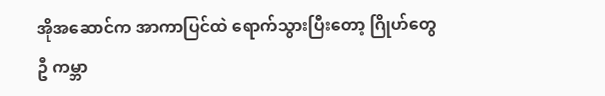အိုအဆောင်က အာကာပြင်ထဲ ရောက်သွားပြီးတော့ ဂြိုဟ်တွေဦ ကမ္ဘာ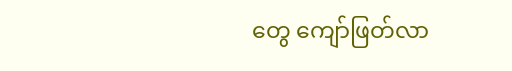တွေ ကျော်ဖြတ်လာ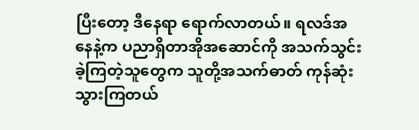ပြီးတော့ ဒီနေရာ ရောက်လာတယ်။ ရလဒ်အနေနဲ့က ပညာရှိတာအိုအဆောင်ကို အသက်သွင်းခဲ့ကြတဲ့သူတွေက သူတို့အသက်ဓာတ် ကုန်ဆုံးသွားကြတယ်